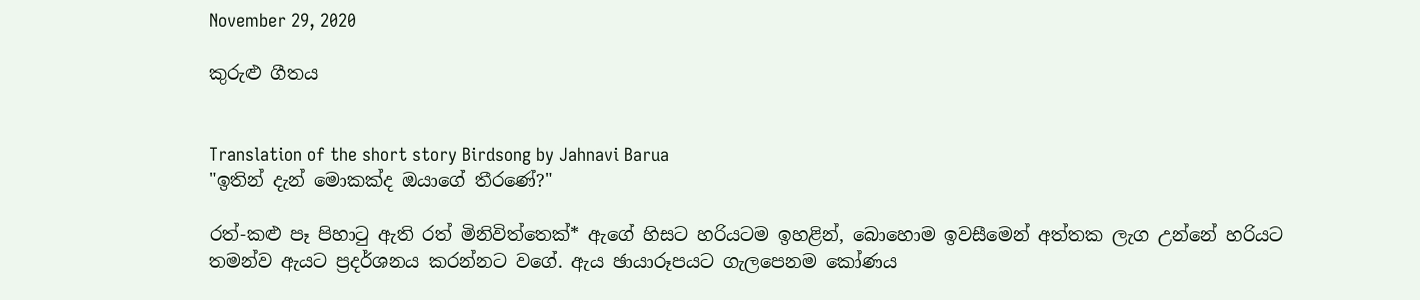November 29, 2020

කුරුළු ගීතය


Translation of the short story Birdsong by Jahnavi Barua
"ඉතින් දැන් මොකක්ද ඔයාගේ තීරණේ?"

රත්-කළු පෑ පිහාටු ඇති රත් මිනිවිත්තෙක්* ඇගේ හිසට හරියටම ඉහළින්, බොහොම ඉවසීමෙන් අත්තක ලැග උන්නේ හරියට තමන්ව ඇයට ප්‍රදර්ශනය කරන්නට වගේ. ඇය ඡායාරූපයට ගැලපෙනම කෝණය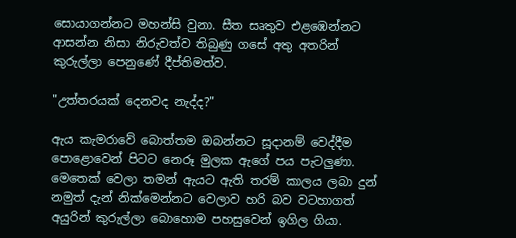සොයාගන්නට මහන්සි වුනා. සීත සෘතුව එළඹෙන්නට ආසන්න නිසා නිරුවත්ව තිබුණු ගසේ අතු අතරින් කුරුල්ලා පෙනුණේ දීප්තිමත්ව.

"උත්තරයක් දෙනවද නැද්ද?"

ඇය කැමරාවේ බොත්තම ඔබන්නට සූදානම් වෙද්දීම පොළොවෙන් පිටට නෙරූ මුලක ඇගේ පය පැටලුණා. මෙතෙක් වෙලා තමන් ඇයට ඇති තරම් කාලය ලබා දුන් නමුත් දැන් නික්මෙන්නට වෙලාව හරි බව වටහාගත් අයුරින් කුරුල්ලා බොහොම පහසුවෙන් ඉගිල ගියා.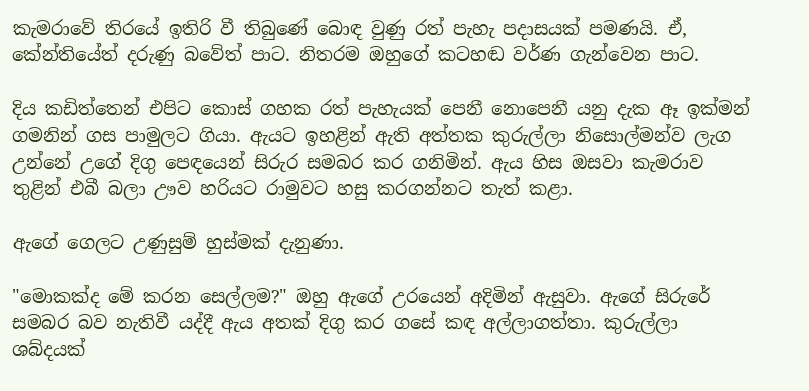කැමරාවේ තිරයේ ඉතිරි වී තිබුණේ බොඳ වුණු රත් පැහැ පදාසයක් පමණයි. ඒ, කේන්තියේත් දරුණු බවේත් පාට. නිතරම ඔහුගේ කටහඬ වර්ණ ගැන්වෙන පාට.

දිය කඩිත්තෙන් එපිට කොස් ගහක රත් පැහැයක් පෙනී නොපෙනී යනු දැක ඈ ඉක්මන් ගමනින් ගස පාමුලට ගියා. ඇයට ඉහළින් ඇති අත්තක කුරුල්ලා නිසොල්මන්ව ලැග උන්නේ උගේ දිගු පෙඳයෙන් සිරුර සමබර කර ගනිමින්. ඇය හිස ඔසවා කැමරාව තුළින් එබී බලා ඌව හරියට රාමුවට හසු කරගන්නට තැත් කළා.

ඇගේ ගෙලට උණුසුම් හුස්මක් දැනුණා.

"මොකක්ද මේ කරන සෙල්ලම?" ඔහු ඇගේ උරයෙන් අදිමින් ඇසුවා. ඇගේ සිරුරේ සමබර බව නැතිවී යද්දී ඇය අතක් දිගු කර ගසේ කඳ අල්ලාගත්තා. කුරුල්ලා ශබ්දයක්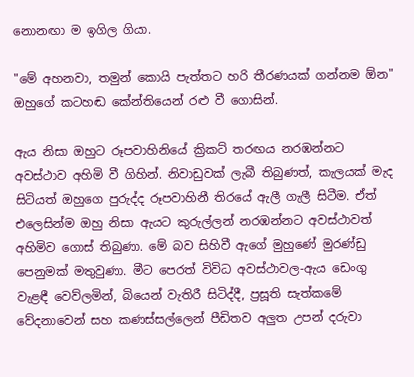නොනඟා ම ඉගිල ගියා.

"මේ අහනවා, තමුන් කොයි පැත්තට හරි තීරණයක් ගන්නම ඕන" ඔහුගේ කටහඬ කේන්තියෙන් රළු වී ගොසින්.

ඇය නිසා ඔහුට රූපවාහිනියේ ක්‍රිකට් තරඟය නරඹන්නට අවස්ථාව අහිමි වී ගිහින්. නිවාඩුවක් ලැබී තිබුණත්, කැලයක් මැද සිටියත් ඔහුගෙ පුරුද්ද රූපවාහිනී තිරයේ ඇලී ගැලී සිටීම. ඒත් එලෙසින්ම ඔහු නිසා ඇයට කුරුල්ලන් නරඹන්නට අවස්ථාවත් අහිමිව ගොස් තිබුණා. මේ බව සිහිවී ඇගේ මුහුණේ මුරණ්ඩු පෙනුමක් මතුවුණා. මීට පෙරත් විවිධ අවස්ථාවල-ඇය ඩෙංගු වැළඳී වෙව්ලමින්, බියෙන් වැතිරී සිටිද්දී, ප්‍රසූති සැත්කමේ වේදනාවෙන් සහ කණස්සල්ලෙන් පීඩිතව අලුත උපන් දරුවා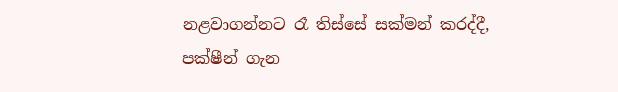නළවාගන්නට රෑ තිස්සේ සක්මන් කරද්දී, පක්ෂීන් ගැන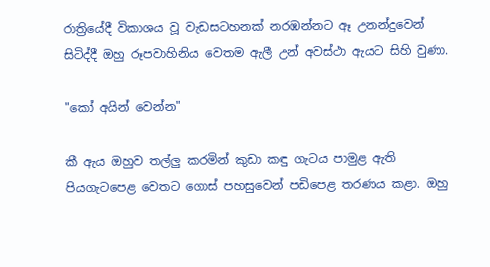රාත්‍රියේදී විකාශය වූ වැඩසටහනක් නරඹන්නට ඈ උනන්දුවෙන් සිටිද්දී ඔහු රූපවාහිනිය වෙතම ඇලී උන් අවස්ථා ඇයට සිහි වුණා.

"කෝ අයින් වෙන්න"

කී ඇය ඔහුව තල්ලු කරමින් කුඩා කඳු ගැටය පාමුළ ඇති පියගැටපෙළ වෙතට ගොස් පහසුවෙන් පඩිපෙළ තරණය කළා. ඔහු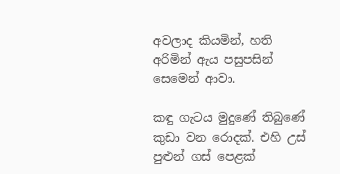අවලාද කියමින්, හති අරිමින් ඇය පසුපසින් සෙමෙන් ආවා.

කඳු ගැටය මුදුණේ තිබුණේ කුඩා වන රොදක්. එහි උස් පුළුන් ගස් පෙළක්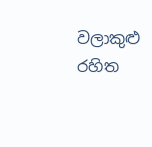වලාකුළු රහිත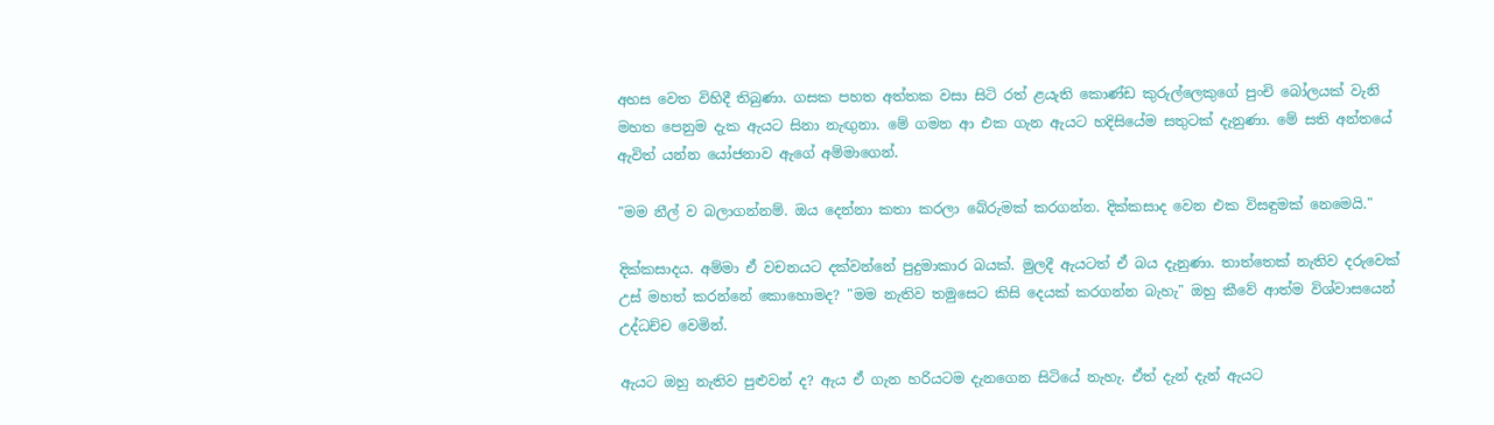අහස වෙත විහිදී තිබුණා. ගසක පහත අත්තක වසා සිටි රත් ළයැති කොණ්ඩ කුරුල්ලෙකුගේ පුංචි බෝලයක් වැනි මහත පෙනුම දැක ඇයට සිනා නැඟුනා. මේ ගමන ආ එක ගැන ඇයට හදිසියේම සතුටක් දැනුණා. මේ සති අන්තයේ ඇවිත් යන්න යෝජනාව ඇගේ අම්මාගෙන්.

"මම නීල් ව බලාගන්නම්. ඔය දෙන්නා කතා කරලා බේරුමක් කරගන්න. දික්කසාද වෙන එක විසඳුමක් නෙමෙයි."

දික්කසාදය. අම්මා ඒ වචනයට දක්වන්නේ පුදුමාකාර බයක්. මුලදී ඇයටත් ඒ බය දැනුණා. තාත්තෙක් නැතිව දරුවෙක් උස් මහත් කරන්නේ කොහොමද? "මම නැතිව තමුසෙට කිසි දෙයක් කරගන්න බැහැ" ඔහු කීවේ ආත්ම විශ්වාසයෙන් උද්ධච්ච වෙමින්.

ඇයට ඔහු නැතිව පුළුවන් ද? ඇය ඒ ගැන හරියටම දැනගෙන සිටියේ නැහැ. ඒත් දැන් දැන් ඇයට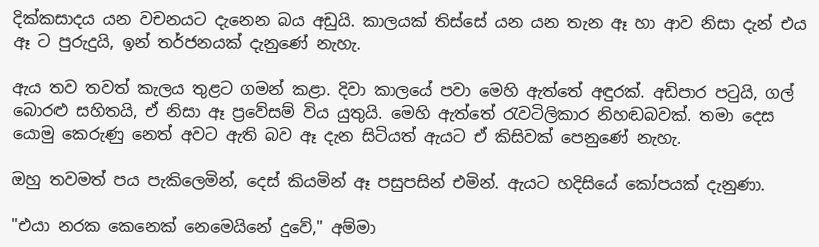දික්කසාදය යන වචනයට දැනෙන බය අඩුයි. කාලයක් තිස්සේ යන යන තැන ඈ හා ආව නිසා දැන් එය ඈ ට පුරුදුයි, ඉන් තර්ජනයක් දැනුණේ නැහැ.

ඇය තව තවත් කැලය තුළට ගමන් කළා. දිවා කාලයේ පවා මෙහි ඇත්තේ අඳුරක්. අඩිපාර පටුයි, ගල් බොරළු සහිතයි, ඒ නිසා ඈ ප්‍රවේසම් විය යුතුයි. මෙහි ඇත්තේ රැවටිලිකාර නිහඬබවක්. තමා දෙස යොමු කෙරුණු නෙත් අවට ඇති බව ඈ දැන සිටියත් ඇයට ඒ කිසිවක් පෙනුණේ නැහැ.

ඔහු තවමත් පය පැකිලෙමින්, දෙස් කියමින් ඈ පසුපසින් එමින්. ඇයට හදිසියේ කෝපයක් දැනුණා.

"එයා නරක කෙනෙක් නෙමෙයිනේ දුවේ," අම්මා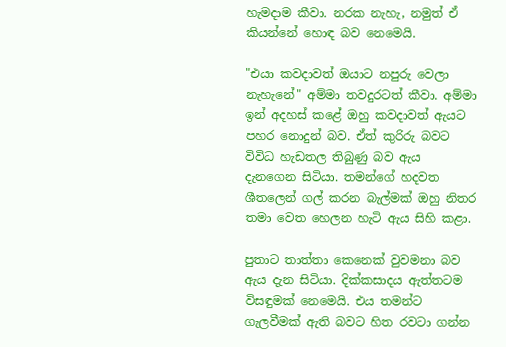හැමදාම කීවා. නරක නැහැ, නමුත් ඒ කියන්නේ හොඳ බව නෙමෙයි.

"එයා කවදාවත් ඔයාට නපුරු වෙලා නැහැනේ" අම්මා තවදුරටත් කීවා. අම්මා ඉන් අදහස් කළේ ඔහු කවදාවත් ඇයට පහර නොදුන් බව. ඒත් කුරිරු බවට විවිධ හැඩතල තිබුණු බව ඇය දැනගෙන සිටියා. තමන්ගේ හදවත ශීතලෙන් ගල් කරන බැල්මක් ඔහු නිතර තමා වෙත හෙලන හැටි ඇය සිහි කළා.

පුතාට තාත්තා කෙනෙක් වුවමනා බව ඇය දැන සිටියා. දික්කසාදය ඇත්තටම විසඳුමක් නෙමෙයි. එය තමන්ට ගැලවීමක් ඇති බවට හිත රවටා ගන්න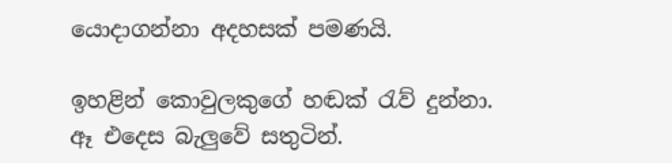යොදාගන්නා අදහසක් පමණයි.

ඉහළින් කොවුලකුගේ හඬක් රැව් දුන්නා. ඈ එදෙස බැලුවේ සතුටින්.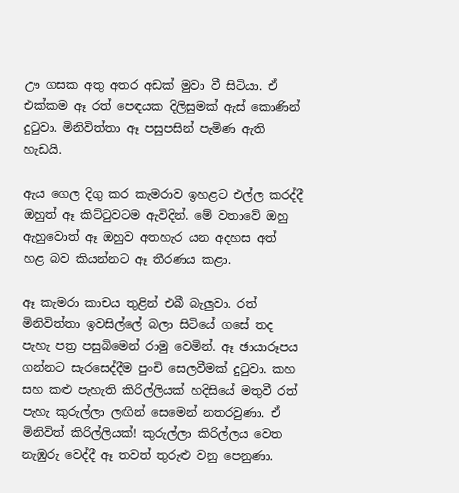ඌ ගසක අතු අතර අඩක් මුවා වී සිටියා. ඒ එක්කම ඈ රත් පෙඳයක දිලිසුමක් ඇස් කොණින් දුටුවා. මිනිවිත්තා ඈ පසුපසින් පැමිණ ඇති හැඩයි.

ඇය ගෙල දිගු කර කැමරාව ඉහළට එල්ල කරද්දී ඔහුත් ඈ කිට්ටුවටම ඇවිදින්. මේ වතාවේ ඔහු ඇහුවොත් ඈ ඔහුව අතහැර යන අදහස අත් හළ බව කියන්නට ඈ තීරණය කළා.

ඈ කැමරා කාචය තුළින් එබී බැලුවා. රත් මිනිවිත්තා ඉවසිල්ලේ බලා සිටියේ ගසේ තද පැහැ පත්‍ර පසුබිමෙන් රාමු වෙමින්. ඈ ඡායාරූපය ගන්නට සැරසෙද්දීම පුංචි සෙලවීමක් දුටුවා. කහ සහ කළු පැහැති කිරිල්ලියක් හදිසියේ මතුවී රත් පැහැ කුරුල්ලා ලඟින් සෙමෙන් නතරවුණා. ඒ මිනිවිත් කිරිල්ලියක්! කුරුල්ලා කිරිල්ලය වෙත නැඹුරු වෙද්දී ඈ තවත් තුරුළු වනු පෙනුණා.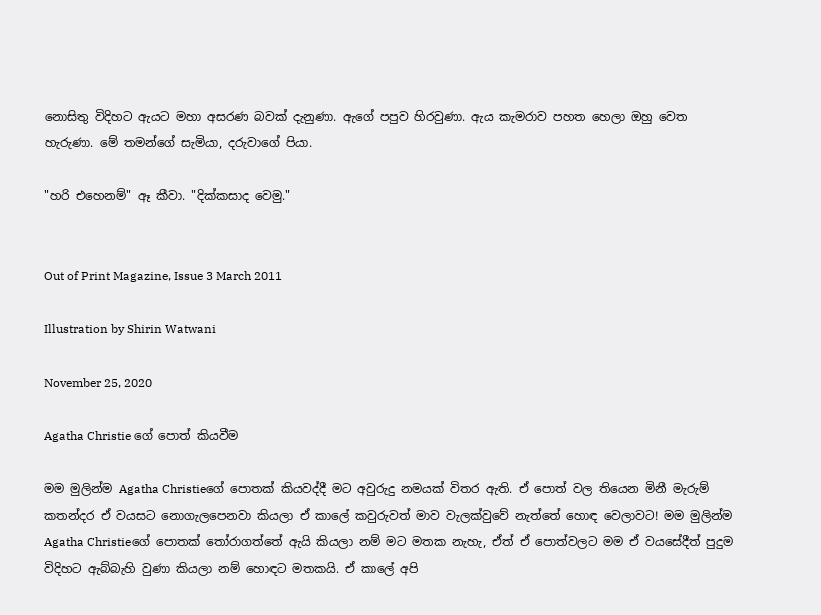නොසිතු විදිහට ඇයට මහා අසරණ බවක් දැනුණා. ඇගේ පපුව හිරවුණා. ඇය කැමරාව පහත හෙලා ඔහු වෙත හැරුණා. මේ තමන්ගේ සැමියා, දරුවාගේ පියා.

"හරි එහෙනම්" ඈ කීවා. "දික්කසාද වෙමු."


Out of Print Magazine, Issue 3 March 2011

Illustration by Shirin Watwani

November 25, 2020

Agatha Christie ගේ පොත් කියවීම

මම මුලින්ම Agatha Christieගේ පොතක් කියවද්දී මට අවුරුදු නමයක් විතර ඇති. ඒ පොත් වල තියෙන මිනී මැරුම් කතන්දර ඒ වයසට නොගැලපෙනවා කියලා ඒ කාලේ කවුරුවත් මාව වැලක්වුවේ නැත්තේ හොඳ වෙලාවට! මම මුලින්ම Agatha Christieගේ පොතක් තෝරාගත්තේ ඇයි කියලා නම් මට මතක නැහැ, ඒත් ඒ පොත්වලට මම ඒ වයසේදීත් පුදුම විදිහට ඇබ්බැහි වුණා කියලා නම් හොඳට මතකයි. ඒ කාලේ අපි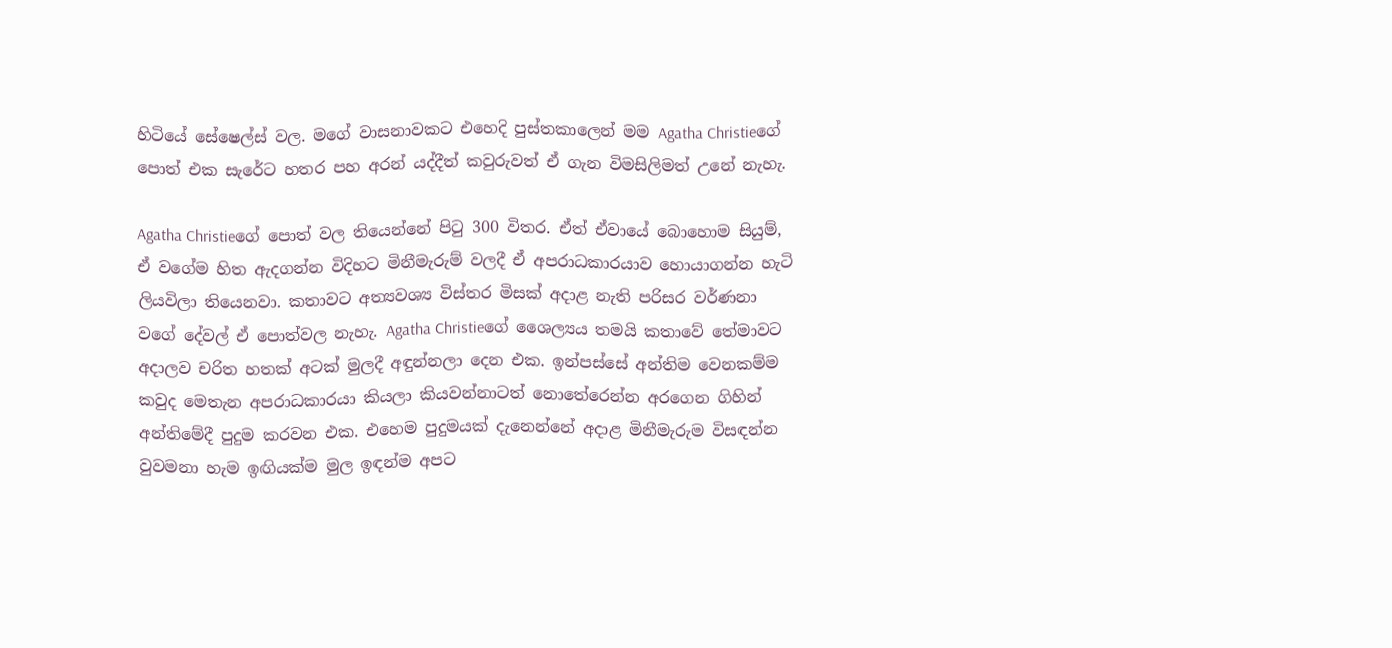හිටියේ සේෂෙල්ස් වල. මගේ වාසනාවකට එහෙදි පුස්තකාලෙන් මම Agatha Christieගේ පොත් එක සැරේට හතර පහ අරන් යද්දීත් කවුරුවත් ඒ ගැන විමසිලිමත් උනේ නැහැ.

Agatha Christieගේ පොත් වල තියෙන්නේ පිටු 300 විතර. ඒත් ඒවායේ බොහොම සියුම්, ඒ වගේම හිත ඇදගන්න විදිහට මිනීමැරුම් වලදී ඒ අපරාධකාරයාව හොයාගන්න හැටි ලියවිලා තියෙනවා. කතාවට අත්‍යවශ්‍ය විස්තර මිසක් අදාළ නැති පරිසර වර්ණනා වගේ දේවල් ඒ පොත්වල නැහැ. Agatha Christieගේ ශෛල්‍යය තමයි කතාවේ තේමාවට අදාලව චරිත හතක් අටක් මුලදී අඳුන්නලා දෙන එක. ඉන්පස්සේ අන්තිම වෙනකම්ම කවුද මෙතැන අපරාධකාරයා කියලා කියවන්නාටත් නොතේරෙන්න අරගෙන ගිහින් අන්තිමේදී පුදුම කරවන එක. එහෙම පුදුමයක් දැනෙන්නේ අදාළ මිනීමැරුම විසඳන්න වුවමනා හැම ඉඟියක්ම මුල ඉඳන්ම අපට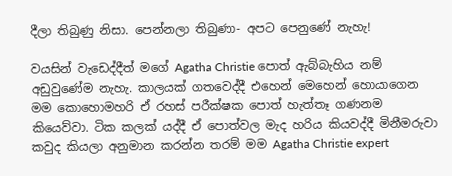දීලා තිබුණු නිසා. පෙන්නලා තිබුණා- අපට පෙනුණේ නැහැ!

වයසින් වැඩෙද්දීත් මගේ Agatha Christie පොත් ඇබ්බැහිය නම් අඩුවුණේම නැහැ. කාලයක් ගතවෙද්දී එහෙන් මෙහෙන් හොයාගෙන මම කොහොමහරි ඒ රහස් පරීක්ෂක පොත් හැත්තෑ ගණනම කියෙව්වා. ටික කලක් යද්දී ඒ පොත්වල මැද හරිය කියවද්දී මිනීමරුවා කවුද කියලා අනුමාන කරන්න තරම් මම Agatha Christie expert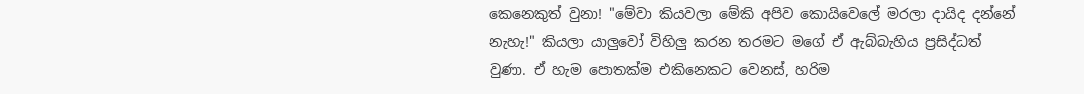කෙනෙකුත් වුනා! "මේවා කියවලා මේකි අපිව කොයිවෙලේ මරලා දායිද දන්නේ නැහැ!" කියලා යාලුවෝ විහිලු කරන තරමට මගේ ඒ ඇබ්බැහිය ප්‍රසිද්ධත් වුණා. ඒ හැම පොතක්ම එකිනෙකට වෙනස්, හරිම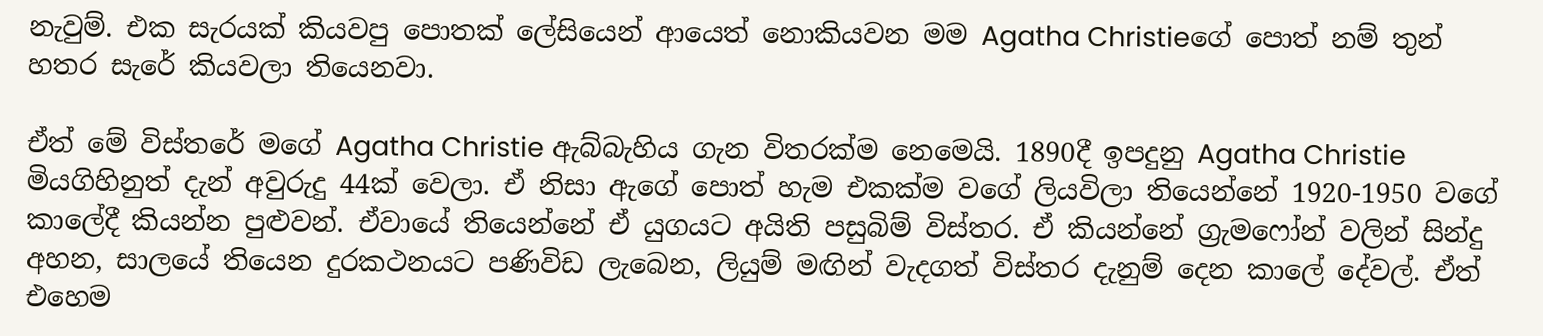නැවුම්. එක සැරයක් කියවපු පොතක් ලේසියෙන් ආයෙත් නොකියවන මම Agatha Christieගේ පොත් නම් තුන් හතර සැරේ කියවලා තියෙනවා.

ඒත් මේ විස්තරේ මගේ Agatha Christie ඇබ්බැහිය ගැන විතරක්ම නෙමෙයි. 1890දී ඉපදුනු Agatha Christie මියගිහිනුත් දැන් අවුරුදු 44ක් වෙලා. ඒ නිසා ඇගේ පොත් හැම එකක්ම වගේ ලියවිලා තියෙන්නේ 1920-1950 වගේ කාලේදී කියන්න පුළුවන්. ඒවායේ තියෙන්නේ ඒ යුගයට අයිති පසුබිම් විස්තර. ඒ කියන්නේ ග්‍රැමෆෝන් වලින් සින්දු අහන, සාලයේ තියෙන දුරකථනයට පණිවිඩ ලැබෙන, ලියුම් මඟින් වැදගත් විස්තර දැනුම් දෙන කාලේ දේවල්. ඒත් එහෙම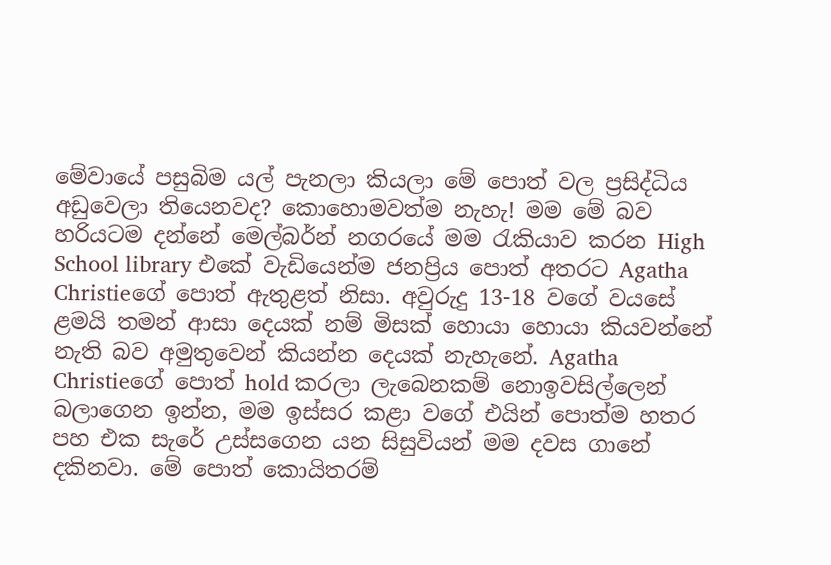මේවායේ පසුබිම යල් පැනලා කියලා මේ පොත් වල ප්‍රසිද්ධිය අඩුවෙලා තියෙනවද? කොහොමවත්ම නැහැ! මම මේ බව හරියටම දන්නේ මෙල්බර්න් නගරයේ මම රැකියාව කරන High School library එකේ වැඩියෙන්ම ජනප්‍රිය පොත් අතරට Agatha Christieගේ පොත් ඇතුළත් නිසා. අවුරුදු 13-18 වගේ වයසේ ළමයි තමන් ආසා දෙයක් නම් මිසක් හොයා හොයා කියවන්නේ නැති බව අමුතුවෙන් කියන්න දෙයක් නැහැනේ. Agatha Christieගේ පොත් hold කරලා ලැබෙනකම් නොඉවසිල්ලෙන් බලාගෙන ඉන්න, මම ඉස්සර කළා වගේ එයින් පොත්ම හතර පහ එක සැරේ උස්සගෙන යන සිසුවියන් මම දවස ගානේ දකිනවා. මේ පොත් කොයිතරම්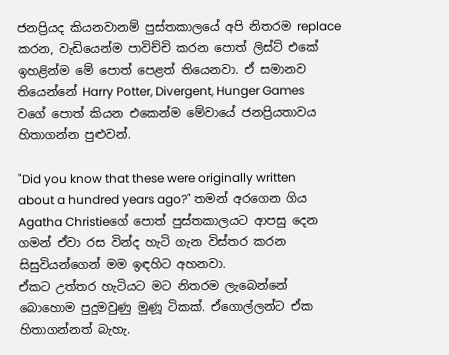ජනප්‍රියද කියනවානම් පුස්තකාලයේ අපි නිතරම replace කරන, වැඩියෙන්ම පාවිච්චි කරන පොත් ලිස්ට් එකේ ඉහළින්ම මේ පොත් පෙළත් තියෙනවා. ඒ සමානව තියෙන්නේ Harry Potter, Divergent, Hunger Games වගේ පොත් කියන එකෙන්ම මේවායේ ජනප්‍රියතාවය හිතාගන්න පුළුවන්.

"Did you know that these were originally written about a hundred years ago?" තමන් අරගෙන ගිය Agatha Christieගේ පොත් පුස්තකාලයට ආපසු දෙන ගමන් ඒවා රස වින්ද හැටි ගැන විස්තර කරන සිසුවියන්ගෙන් මම ඉඳහිට අහනවා.
ඒකට උත්තර හැටියට මට නිතරම ලැබෙන්නේ බොහොම පුදුමවුණු මුණූ ටිකක්. ඒගොල්ලන්ට ඒක හිතාගන්නත් බැහැ.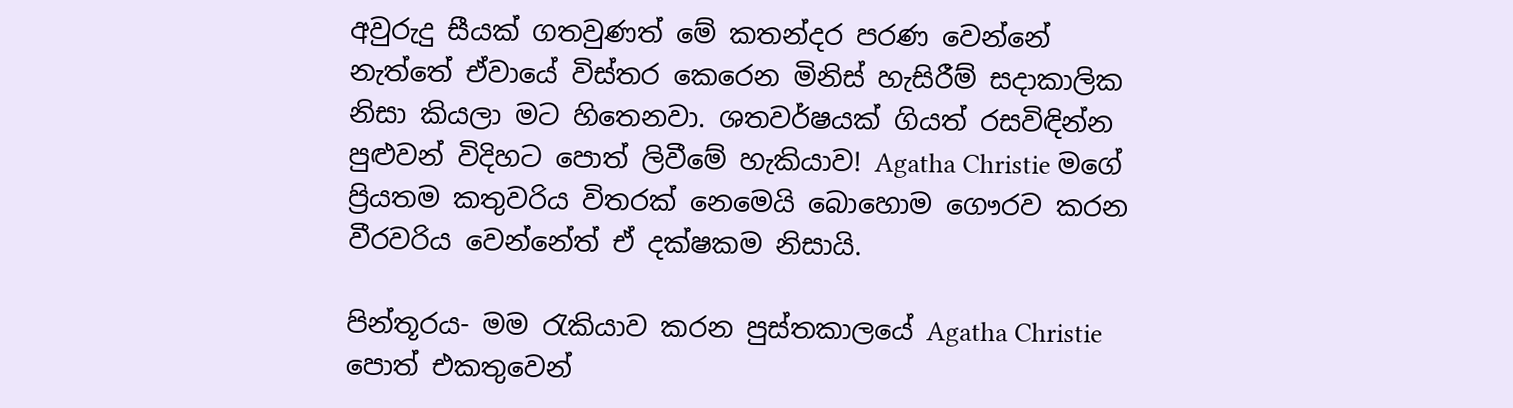අවුරුදු සීයක් ගතවුණත් මේ කතන්දර පරණ වෙන්නේ නැත්තේ ඒවායේ විස්තර කෙරෙන මිනිස් හැසිරීම් සදාකාලික නිසා කියලා මට හිතෙනවා. ශතවර්ෂයක් ගියත් රසවිඳින්න පුළුවන් විදිහට පොත් ලිවීමේ හැකියාව! Agatha Christie මගේ ප්‍රියතම කතුවරිය විතරක් නෙමෙයි බොහොම ගෞරව කරන වීරවරිය වෙන්නේත් ඒ දක්ෂකම නිසායි.

පින්තූරය- මම රැකියාව කරන පුස්තකාලයේ Agatha Christie පොත් එකතුවෙන්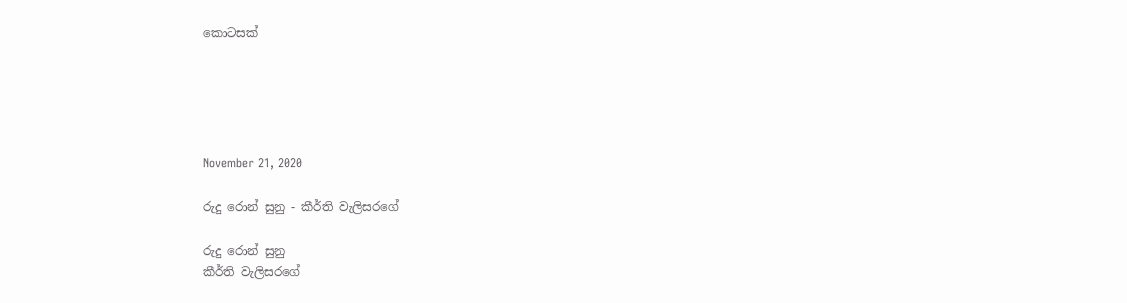කොටසක්





November 21, 2020

රුදු රොන් සුනු - කීර්ති වැලිසරගේ

රුදු රොන් සුනු
කීර්ති වැලිසරගේ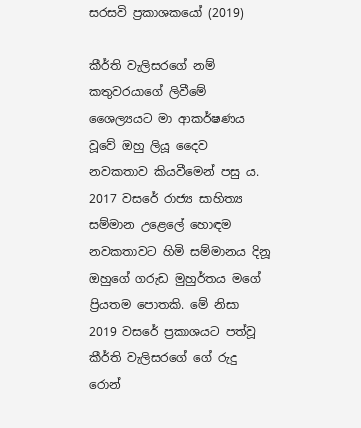සරසවි ප්‍රකාශකයෝ (2019)

කීර්ති වැලිසරගේ නම් කතුවරයාගේ ලිවීමේ ශෛල්‍යයට මා ආකර්ෂණය වූවේ ඔහු ලියූ දෛව නවකතාව කියවීමෙන් පසු ය. 2017 වසරේ රාජ්‍ය සාහිත්‍ය සම්මාන උළෙලේ හොඳම නවකතාවට හිමි සම්මානය දිනූ ඔහුගේ ගරුඩ මුහුර්තය මගේ ප්‍රියතම පොතකි. මේ නිසා 2019 වසරේ ප්‍රකාශයට පත්වූ කීර්ති වැලිසරගේ ගේ රුදු රොන්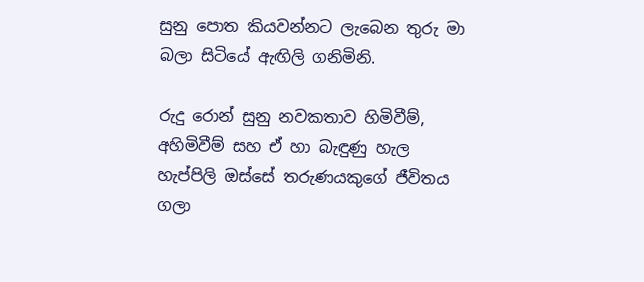සුනු පොත කියවන්නට ලැබෙන තුරු මා බලා සිටියේ ඇඟිලි ගනිමිනි.

රුදු රොන් සුනු නවකතාව හිමිවීම්, අහිමිවීම් සහ ඒ හා බැඳුණු හැල හැප්පිලි ඔස්සේ තරුණයකුගේ ජීවිතය ගලා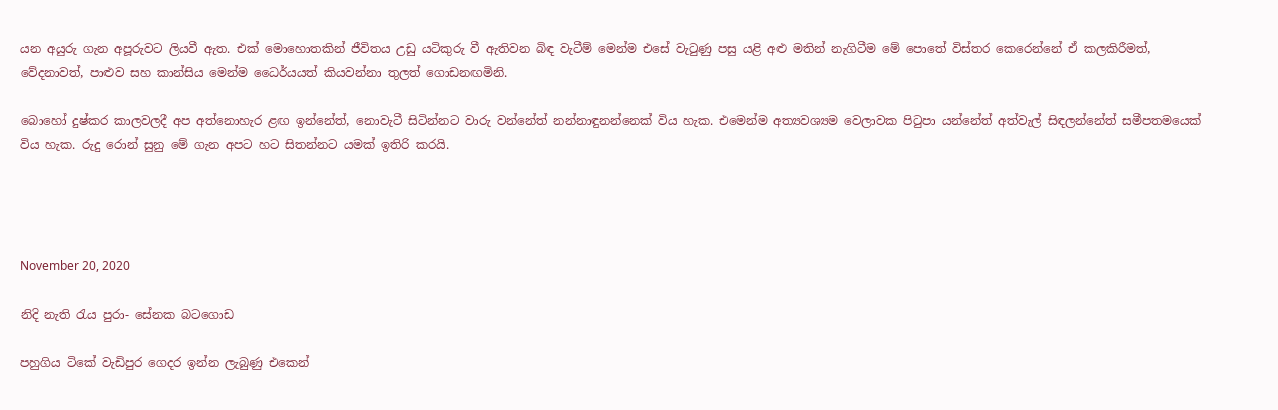යන අයුරු ගැන අපූරුවට ලියවී ඇත. එක් මොහොතකින් ජීවිතය උඩු යටිකුරු වී ඇතිවන බිඳ වැටීම් මෙන්ම එසේ වැටුණු පසු යළි අළු මතින් නැගිටීම මේ පොතේ විස්තර කෙරෙන්නේ ඒ කලකිරීමත්, වේදනාවත්, පාළුව සහ කාන්සිය මෙන්ම ධෛර්යයත් කියවන්නා තුලත් ගොඩනඟමිනි.

බොහෝ දුෂ්කර කාලවලදී අප අත්නොහැර ළඟ ඉන්නේත්, නොවැටී සිටින්නට වාරු වන්නේත් නන්නාඳුනන්නෙක් විය හැක. එමෙන්ම අත්‍යවශ්‍යම වෙලාවක පිටුපා යන්නේත් අත්වැල් සිඳලන්නේත් සමීපතමයෙක් විය හැක. රුදු රොන් සුනු මේ ගැන අපට හට සිතන්නට යමක් ඉතිරි කරයි.




November 20, 2020

නිදි නැති රැය පුරා- සේනක බටගොඩ

පහුගිය ටිකේ වැඩිපුර ගෙදර ඉන්න ලැබුණු එකෙන්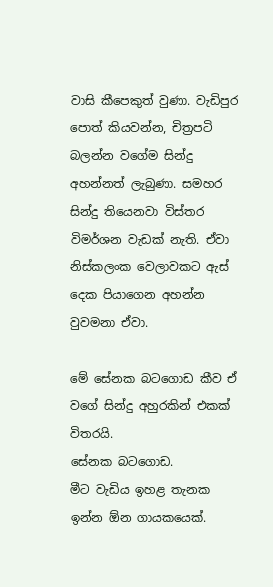වාසි කීපෙකුත් වුණා. වැඩිපුර පොත් කියවන්න, චිත්‍රපටි බලන්න වගේම සින්දු අහන්නත් ලැබුණා. සමහර සින්දු තියෙනවා විස්තර විමර්ශන වැඩක් නැති. ඒවා නිස්කලංක වෙලාවකට ඇස් දෙක පියාගෙන අහන්න වුවමනා ඒවා.

මේ සේනක බටගොඩ කීව ඒ වගේ සින්දු අහුරකින් එකක් විතරයි.
සේනක බටගොඩ.
මීට වැඩිය ඉහළ තැනක ඉන්න ඕන ගායකයෙක්.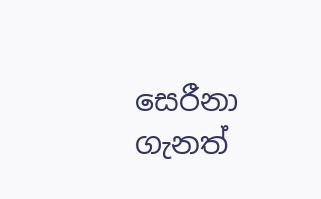සෙරීනා ගැනත්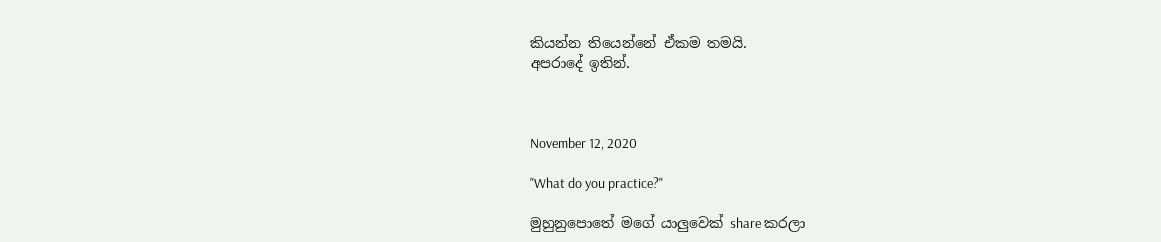කියන්න තියෙන්නේ ඒකම තමයි.
අපරාදේ ඉතින්.



November 12, 2020

"What do you practice?"

මුහුනුපොතේ මගේ යාලුවෙක් share කරලා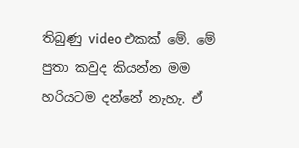තිබුණු video එකක් මේ. මේ පුතා කවුද කියන්න මම හරියටම දන්නේ නැහැ. ඒ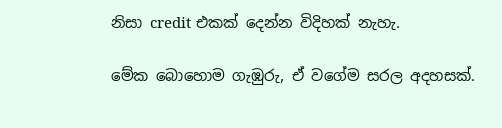නිසා credit එකක් දෙන්න විදිහක් නැහැ.

මේක බොහොම ගැඹුරු, ඒ වගේම සරල අදහසක්.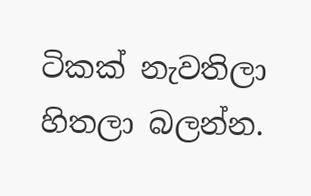ටිකක් නැවතිලා හිතලා බලන්න.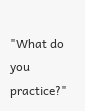"What do you practice?"